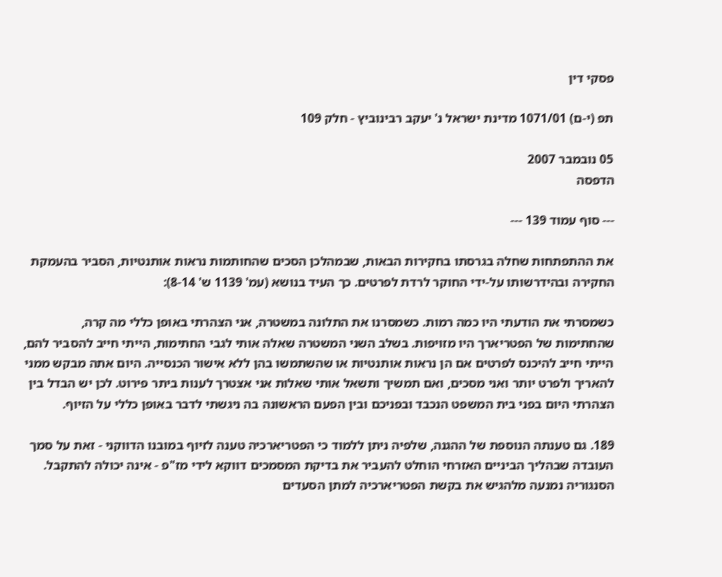פסקי דין

תפ (י-ם) 1071/01 מדינת ישראל נ' יעקב רבינוביץ - חלק 109

05 נובמבר 2007
הדפסה

--- סוף עמוד 139 ---

את ההתפתחות שחלה בגרסתו בחקירות הבאות, שבמהלכן הסכים שהחותמות נראות אותנטיות, הסביר בהעמקת החקירה ובהידרשותו על-ידי החוקר לרדת לפרטים. כך העיד בנושא (עמ' 1139 ש' 8-14):

כשמסרתי את הודעתי היו כמה רמות. כשמסרנו את התלונה במשטרה, אני הצהרתי באופן כללי מה קרה, שהחתימות של הפטריארך היו מזויפות. בשלב השני המשטרה שאלה אותי לגבי החתימות, הייתי חייב להסביר להם, הייתי חייב להיכנס לפרטים אם הן נראות אותנטיות או שהשתמשו בהן ללא אישור הכנסייה. היום אתה מבקש ממני להאריך ולפרט יותר ואני מסכים, ואם תמשיך ותשאל אותי שאלות אני אצטרך לענות ביתר פירוט. לכן יש הבדל בין הצהרתי היום בפני בית המשפט הנכבד ובפניכם ובין הפעם הראשונה בה ניגשתי לדבר באופן כללי על הזיוף.

189. גם טענתה הנוספת של ההגנה, שלפיה ניתן ללמוד כי הפטריארכיה טענה לזיוף במובנו הדווקני - זאת על סמך העובדה שבהליך הביניים האזרחי הוחלט להעביר את בדיקת המסמכים דווקא לידי מז"פ - אינה יכולה להתקבל. הסנגוריה נמנעה מלהגיש את בקשת הפטריארכיה למתן הסעדים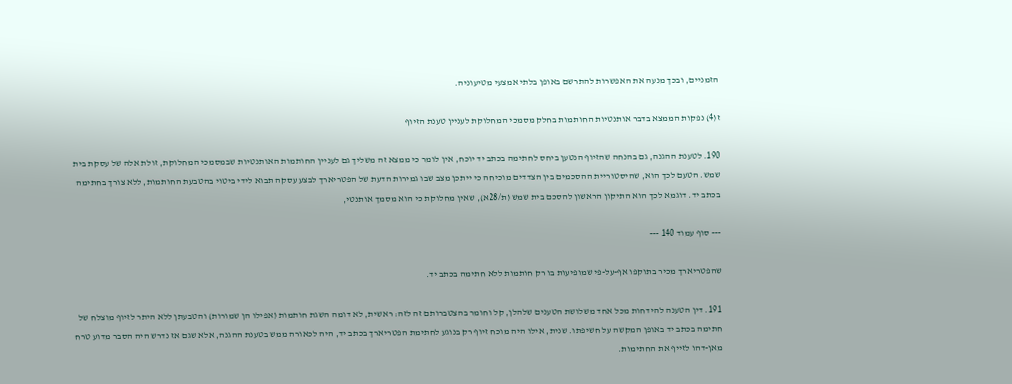הזמניים, ובכך מנעה את האפשרות להתרשם באופן בלתי אמצעי מטיעוניה.

ז(4) נפקות הממצא בדבר אותנטיות החותמות בחלק מסמכי המחלוקת לעניין טענת הזיוף

190. לטענת ההגנה, גם בהנחה שהזיוף הנטען ביחס לחתימה בכתב יד יוכח, אין לומר כי ממצא זה משליך גם לעניין החותמות האותנטיות שבמסמכי המחלוקת, זולת אלה של עסקת בית שמש. הטעם לכך הוא, שהיסטוריית ההסכמים בין הצדדים מוכיחה כי ייתכן מצב שבו גמירות הדעת של הפטריארך לבצע עסקה תבוא לידי ביטוי בהטבעת החותמות, ללא צורך בחתימה בכתב יד. דוגמא לכך הוא התיקון הראשון להסכם בית שמש (ת/28א), שאין מחלוקת כי הוא מסמך אותנטי,

--- סוף עמוד 140 ---

שהפטריארך מכיר בתוקפו אף-על-פי שמופיעות בו רק חותמות ללא חתימה בכתב יד.

191. דין הטענה להידחות מכל אחד משלושת הטענים שלהלן, קל וחומר בהצטברותם זה לזה: ראשית, לא דומה השגת חותמות (אפילו הן שמורות) והטבעתן ללא היתר לזיוף מוצלח של חתימה בכתב יד באופן המקשה על חשיפתו. שנית, אילו היה מוכח זיוף רק בנוגע לחתימת הפטריארך בכתב יד, היה לכאורה ממש בטענת ההגנה, אלא שגם אז נדרש היה הסבר מדוע טרח מאן-דהו לזייף את החתימות.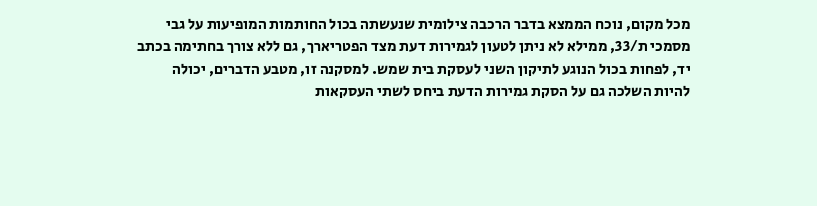מכל מקום, נוכח הממצא בדבר הרכבה צילומית שנעשתה בכול החותמות המופיעות על גבי מסמכי ת/33, ממילא לא ניתן לטעון לגמירות דעת מצד הפטריארך, גם ללא צורך בחתימה בכתב יד, לפחות בכול הנוגע לתיקון השני לעסקת בית שמש. למסקנה זו, מטבע הדברים, יכולה להיות השלכה גם על הסקת גמירות הדעת ביחס לשתי העסקאות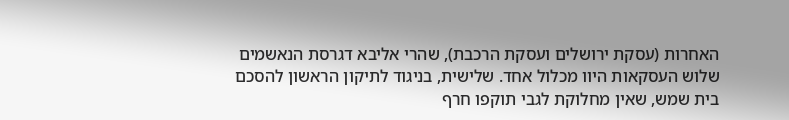האחרות (עסקת ירושלים ועסקת הרכבת), שהרי אליבא דגרסת הנאשמים שלוש העסקאות היוו מכלול אחד. שלישית, בניגוד לתיקון הראשון להסכם בית שמש, שאין מחלוקת לגבי תוקפו חרף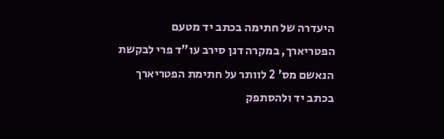היעדרה של חתימה בכתב יד מטעם הפטריארך, במקרה דנן סירב עו"ד פרי לבקשת הנאשם מס' 2 לוותר על חתימת הפטריארך בכתב יד ולהסתפק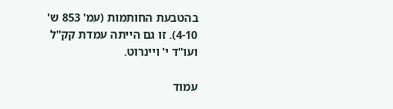בהטבעת החותמות (עמ' 853 ש' 4-10). זו גם הייתה עמדת קק"ל ועו"ד י' ויינרוט.

עמוד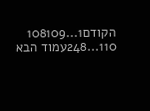הקודם1...108109
110...248עמוד הבא